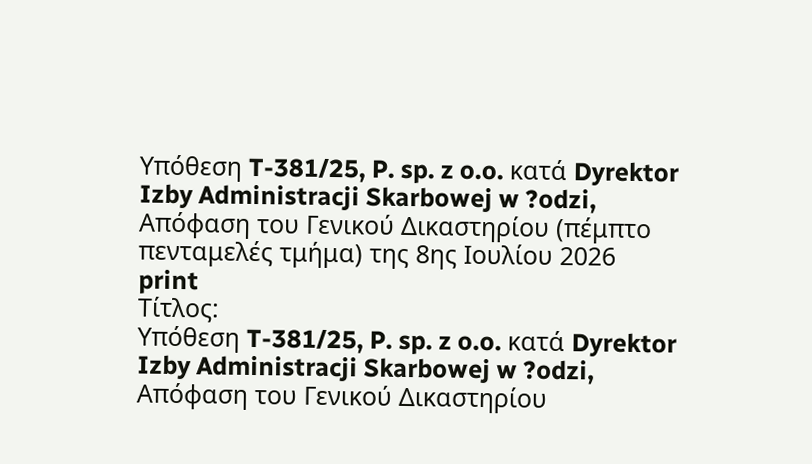Υπόθεση T-381/25, P. sp. z o.o. κατά Dyrektor Izby Administracji Skarbowej w ?odzi, Απόφαση του Γενικού Δικαστηρίου (πέμπτο πενταμελές τμήμα) της 8ης Ιουλίου 2026
print
Τίτλος:
Υπόθεση T-381/25, P. sp. z o.o. κατά Dyrektor Izby Administracji Skarbowej w ?odzi, Απόφαση του Γενικού Δικαστηρίου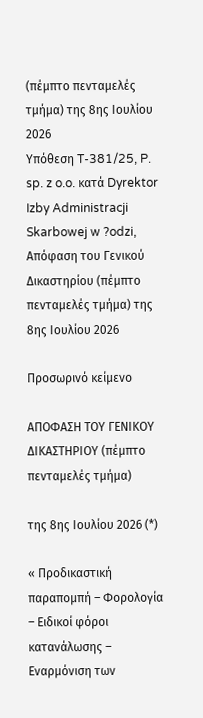(πέμπτο πενταμελές τμήμα) της 8ης Ιουλίου 2026
Υπόθεση T-381/25, P. sp. z o.o. κατά Dyrektor Izby Administracji Skarbowej w ?odzi, Απόφαση του Γενικού Δικαστηρίου (πέμπτο πενταμελές τμήμα) της 8ης Ιουλίου 2026

Προσωρινό κείμενο

ΑΠΟΦΑΣΗ ΤΟΥ ΓΕΝΙΚΟΥ ΔΙΚΑΣΤΗΡΙΟΥ (πέμπτο πενταμελές τμήμα)

της 8ης Ιουλίου 2026 (*)

« Προδικαστική παραπομπή – Φορολογία – Ειδικοί φόροι κατανάλωσης – Εναρμόνιση των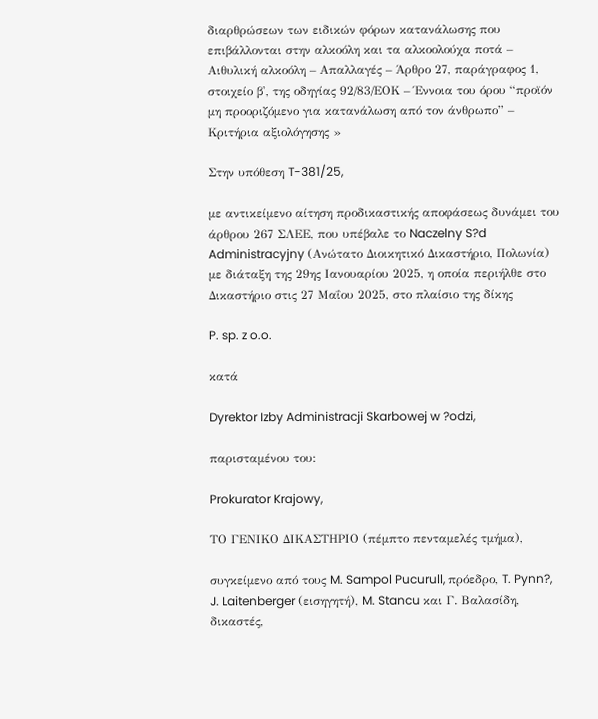διαρθρώσεων των ειδικών φόρων κατανάλωσης που επιβάλλονται στην αλκοόλη και τα αλκοολούχα ποτά – Αιθυλική αλκοόλη – Απαλλαγές – Άρθρο 27, παράγραφος 1, στοιχείο β', της οδηγίας 92/83/ΕΟΚ – Έννοια του όρου “προϊόν μη προοριζόμενο για κατανάλωση από τον άνθρωπο” – Κριτήρια αξιολόγησης »

Στην υπόθεση T-381/25,

με αντικείμενο αίτηση προδικαστικής αποφάσεως δυνάμει του άρθρου 267 ΣΛΕΕ, που υπέβαλε το Naczelny S?d Administracyjny (Ανώτατο Διοικητικό Δικαστήριο, Πολωνία) με διάταξη της 29ης Ιανουαρίου 2025, η οποία περιήλθε στο Δικαστήριο στις 27 Μαΐου 2025, στο πλαίσιο της δίκης

P. sp. z o.o.

κατά

Dyrektor Izby Administracji Skarbowej w ?odzi,

παρισταμένου του:

Prokurator Krajowy,

ΤΟ ΓΕΝΙΚΟ ΔΙΚΑΣΤΗΡΙΟ (πέμπτο πενταμελές τμήμα),

συγκείμενο από τους M. Sampol Pucurull, πρόεδρο, T. Pynn?, J. Laitenberger (εισηγητή), M. Stancu και Γ. Βαλασίδη, δικαστές,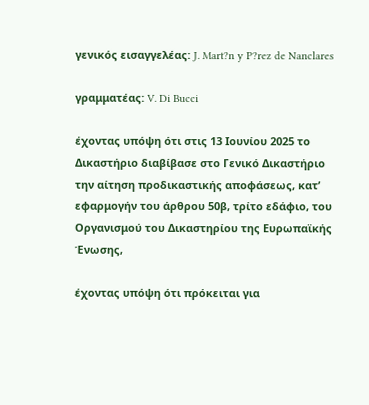γενικός εισαγγελέας: J. Mart?n y P?rez de Nanclares

γραμματέας: V. Di Bucci

έχοντας υπόψη ότι στις 13 Ιουνίου 2025 το Δικαστήριο διαβίβασε στο Γενικό Δικαστήριο την αίτηση προδικαστικής αποφάσεως, κατ’ εφαρμογήν του άρθρου 50β, τρίτο εδάφιο, του Οργανισμού του Δικαστηρίου της Ευρωπαϊκής Ένωσης,

έχοντας υπόψη ότι πρόκειται για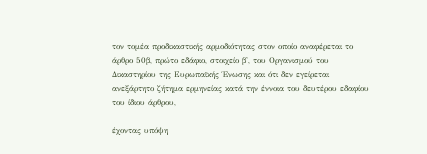τον τομέα προδικαστικής αρμοδιότητας στον οποίο αναφέρεται το άρθρο 50β, πρώτο εδάφιο, στοιχείο β', του Οργανισμού του Δικαστηρίου της Ευρωπαϊκής Ένωσης και ότι δεν εγείρεται ανεξάρτητο ζήτημα ερμηνείας κατά την έννοια του δευτέρου εδαφίου του ίδιου άρθρου,

έχοντας υπόψη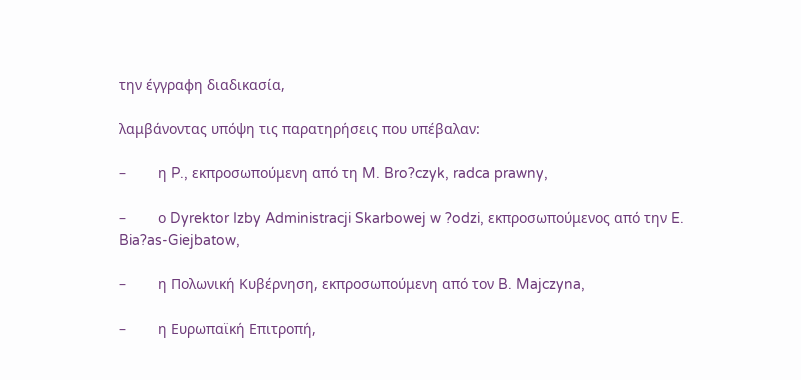την έγγραφη διαδικασία,

λαμβάνοντας υπόψη τις παρατηρήσεις που υπέβαλαν:

–        η P., εκπροσωπούμενη από τη M. Bro?czyk, radca prawny,

–        ο Dyrektor Izby Administracji Skarbowej w ?odzi, εκπροσωπούμενος από την E. Bia?as-Giejbatow,

–        η Πολωνική Κυβέρνηση, εκπροσωπούμενη από τον B. Majczyna,

–        η Ευρωπαϊκή Επιτροπή,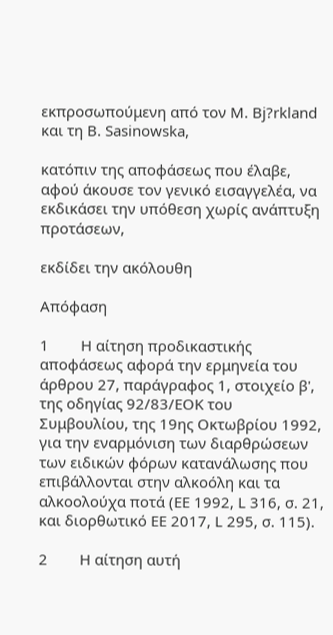εκπροσωπούμενη από τον M. Bj?rkland και τη B. Sasinowska,

κατόπιν της αποφάσεως που έλαβε, αφού άκουσε τον γενικό εισαγγελέα, να εκδικάσει την υπόθεση χωρίς ανάπτυξη προτάσεων,

εκδίδει την ακόλουθη

Απόφαση

1        H αίτηση προδικαστικής αποφάσεως αφορά την ερμηνεία του άρθρου 27, παράγραφος 1, στοιχείο β', της οδηγίας 92/83/ΕΟΚ του Συμβουλίου, της 19ης Οκτωβρίου 1992, για την εναρμόνιση των διαρθρώσεων των ειδικών φόρων κατανάλωσης που επιβάλλονται στην αλκοόλη και τα αλκοολούχα ποτά (ΕΕ 1992, L 316, σ. 21, και διορθωτικό ΕΕ 2017, L 295, σ. 115).

2        Η αίτηση αυτή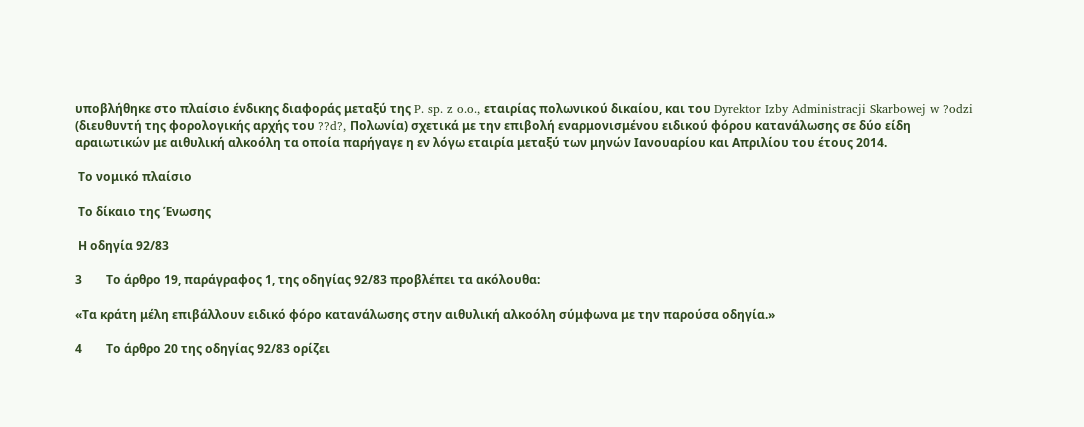υποβλήθηκε στο πλαίσιο ένδικης διαφοράς μεταξύ της P. sp. z o.o., εταιρίας πολωνικού δικαίου, και του Dyrektor Izby Administracji Skarbowej w ?odzi (διευθυντή της φορολογικής αρχής του ??d?, Πολωνία) σχετικά με την επιβολή εναρμονισμένου ειδικού φόρου κατανάλωσης σε δύο είδη αραιωτικών με αιθυλική αλκοόλη τα οποία παρήγαγε η εν λόγω εταιρία μεταξύ των μηνών Ιανουαρίου και Απριλίου του έτους 2014.

 Το νομικό πλαίσιο

 Το δίκαιο της Ένωσης

 Η οδηγία 92/83

3        Το άρθρο 19, παράγραφος 1, της οδηγίας 92/83 προβλέπει τα ακόλουθα:

«Τα κράτη μέλη επιβάλλουν ειδικό φόρο κατανάλωσης στην αιθυλική αλκοόλη σύμφωνα με την παρούσα οδηγία.»

4        Το άρθρο 20 της οδηγίας 92/83 ορίζει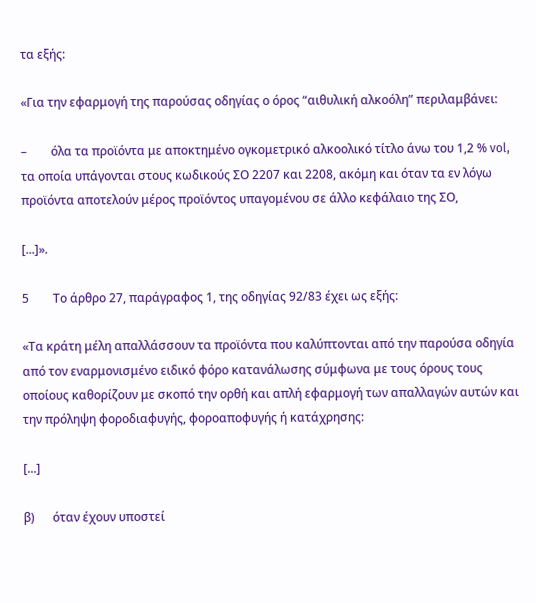τα εξής:

«Για την εφαρμογή της παρούσας οδηγίας ο όρος “αιθυλική αλκοόλη” περιλαμβάνει:

–        όλα τα προϊόντα με αποκτημένο ογκομετρικό αλκοολικό τίτλο άνω του 1,2 % vol, τα οποία υπάγονται στους κωδικούς ΣΟ 2207 και 2208, ακόμη και όταν τα εν λόγω προϊόντα αποτελούν μέρος προϊόντος υπαγομένου σε άλλο κεφάλαιο της ΣΟ,

[...]».

5        Το άρθρο 27, παράγραφος 1, της οδηγίας 92/83 έχει ως εξής:

«Τα κράτη μέλη απαλλάσσουν τα προϊόντα που καλύπτονται από την παρούσα οδηγία από τον εναρμονισμένο ειδικό φόρο κατανάλωσης σύμφωνα με τους όρους τους οποίους καθορίζουν με σκοπό την ορθή και απλή εφαρμογή των απαλλαγών αυτών και την πρόληψη φοροδιαφυγής, φοροαποφυγής ή κατάχρησης:

[...]

β)      όταν έχουν υποστεί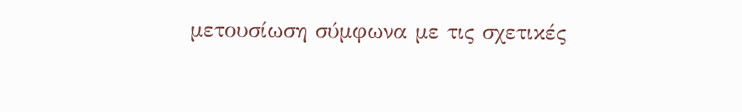μετουσίωση σύμφωνα με τις σχετικές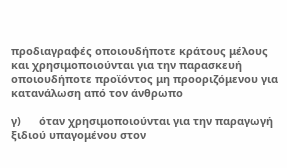προδιαγραφές οποιουδήποτε κράτους μέλους και χρησιμοποιούνται για την παρασκευή οποιουδήποτε προϊόντος μη προοριζόμενου για κατανάλωση από τον άνθρωπο

γ)      όταν χρησιμοποιούνται για την παραγωγή ξιδιού υπαγομένου στον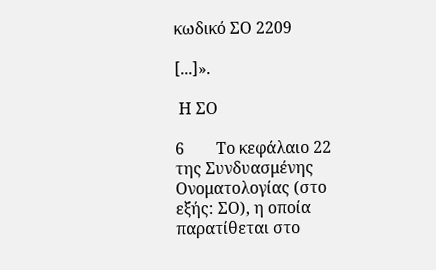κωδικό ΣΟ 2209

[...]».

 Η ΣΟ

6        Το κεφάλαιο 22 της Συνδυασμένης Ονοματολογίας (στο εξής: ΣΟ), η οποία παρατίθεται στο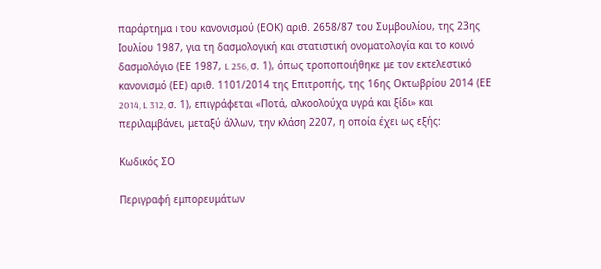παράρτημα I του κανονισμού (ΕΟΚ) αριθ. 2658/87 του Συμβουλίου, της 23ης Ιουλίου 1987, για τη δασμολογική και στατιστική ονοματολογία και το κοινό δασμολόγιο (ΕΕ 1987, L 256, σ. 1), όπως τροποποιήθηκε με τον εκτελεστικό κανονισμό (ΕΕ) αριθ. 1101/2014 της Επιτροπής, της 16ης Οκτωβρίου 2014 (ΕΕ 2014, L 312, σ. 1), επιγράφεται «Ποτά, αλκοολούχα υγρά και ξίδι» και περιλαμβάνει, μεταξύ άλλων, την κλάση 2207, η οποία έχει ως εξής:

Κωδικός ΣΟ

Περιγραφή εμπορευμάτων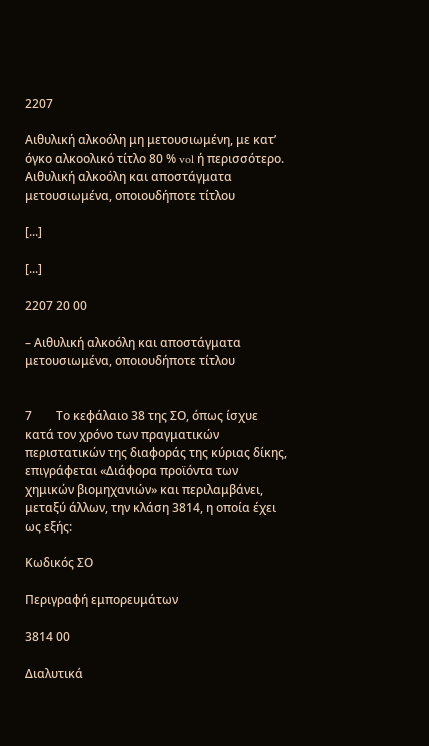2207

Αιθυλική αλκοόλη μη μετουσιωμένη, με κατ’ όγκο αλκοολικό τίτλο 80 % vol ή περισσότερο. Αιθυλική αλκοόλη και αποστάγματα μετουσιωμένα, οποιουδήποτε τίτλου

[...]

[...]

2207 20 00

– Αιθυλική αλκοόλη και αποστάγματα μετουσιωμένα, οποιουδήποτε τίτλου


7        Το κεφάλαιο 38 της ΣΟ, όπως ίσχυε κατά τον χρόνο των πραγματικών περιστατικών της διαφοράς της κύριας δίκης, επιγράφεται «Διάφορα προϊόντα των χημικών βιομηχανιών» και περιλαμβάνει, μεταξύ άλλων, την κλάση 3814, η οποία έχει ως εξής:

Κωδικός ΣΟ

Περιγραφή εμπορευμάτων

3814 00

Διαλυτικά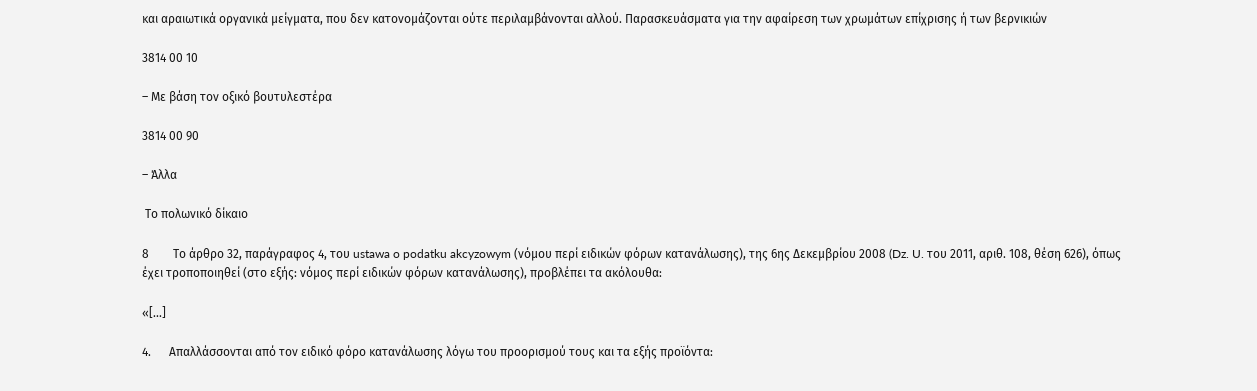και αραιωτικά οργανικά μείγματα, που δεν κατονομάζονται ούτε περιλαμβάνονται αλλού. Παρασκευάσματα για την αφαίρεση των χρωμάτων επίχρισης ή των βερνικιών

3814 00 10

– Με βάση τον οξικό βουτυλεστέρα

3814 00 90

– Άλλα

 Το πολωνικό δίκαιο

8        Το άρθρο 32, παράγραφος 4, του ustawa o podatku akcyzowym (νόμου περί ειδικών φόρων κατανάλωσης), της 6ης Δεκεμβρίου 2008 (Dz. U. του 2011, αριθ. 108, θέση 626), όπως έχει τροποποιηθεί (στο εξής: νόμος περί ειδικών φόρων κατανάλωσης), προβλέπει τα ακόλουθα:

«[...]

4.      Απαλλάσσονται από τον ειδικό φόρο κατανάλωσης λόγω του προορισμού τους και τα εξής προϊόντα: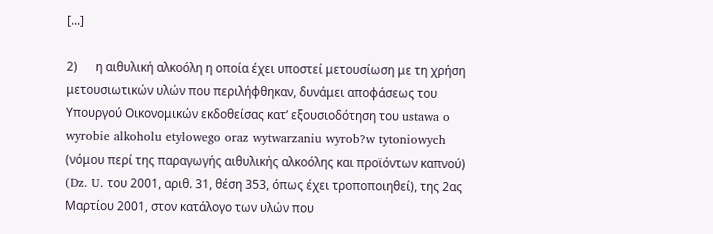[...]

2)      η αιθυλική αλκοόλη η οποία έχει υποστεί μετουσίωση με τη χρήση μετουσιωτικών υλών που περιλήφθηκαν, δυνάμει αποφάσεως του Υπουργού Οικονομικών εκδοθείσας κατ’ εξουσιοδότηση του ustawa o wyrobie alkoholu etylowego oraz wytwarzaniu wyrob?w tytoniowych (νόμου περί της παραγωγής αιθυλικής αλκοόλης και προϊόντων καπνού) (Dz. U. του 2001, αριθ. 31, θέση 353, όπως έχει τροποποιηθεί), της 2ας Μαρτίου 2001, στον κατάλογο των υλών που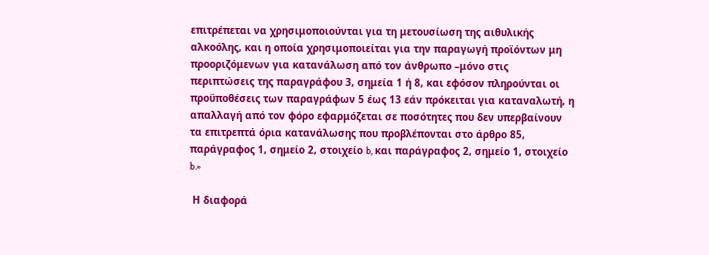επιτρέπεται να χρησιμοποιούνται για τη μετουσίωση της αιθυλικής αλκοόλης, και η οποία χρησιμοποιείται για την παραγωγή προϊόντων μη προοριζόμενων για κατανάλωση από τον άνθρωπο –μόνο στις περιπτώσεις της παραγράφου 3, σημεία 1 ή 8, και εφόσον πληρούνται οι προϋποθέσεις των παραγράφων 5 έως 13 εάν πρόκειται για καταναλωτή, η απαλλαγή από τον φόρο εφαρμόζεται σε ποσότητες που δεν υπερβαίνουν τα επιτρεπτά όρια κατανάλωσης που προβλέπονται στο άρθρο 85, παράγραφος 1, σημείο 2, στοιχείο b, και παράγραφος 2, σημείο 1, στοιχείο b.»

 Η διαφορά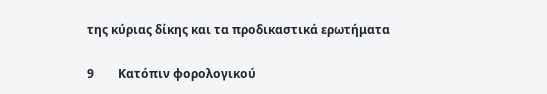της κύριας δίκης και τα προδικαστικά ερωτήματα

9        Κατόπιν φορολογικού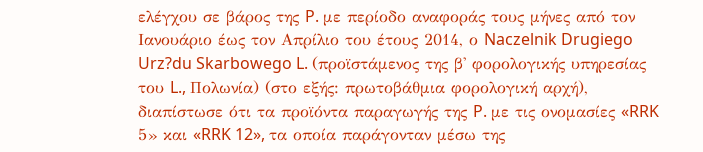ελέγχου σε βάρος της P. με περίοδο αναφοράς τους μήνες από τον Ιανουάριο έως τον Απρίλιο του έτους 2014, ο Naczelnik Drugiego Urz?du Skarbowego L. (προϊστάμενος της β' φορολογικής υπηρεσίας του L., Πολωνία) (στο εξής: πρωτοβάθμια φορολογική αρχή), διαπίστωσε ότι τα προϊόντα παραγωγής της P. με τις ονομασίες «RRK 5» και «RRK 12», τα οποία παράγονταν μέσω της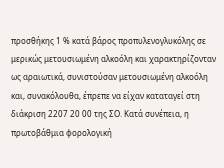προσθήκης 1 % κατά βάρος προπυλενογλυκόλης σε μερικώς μετουσιωμένη αλκοόλη και χαρακτηρίζονταν ως αραιωτικά, συνιστούσαν μετουσιωμένη αλκοόλη και, συνακόλουθα, έπρεπε να είχαν καταταγεί στη διάκριση 2207 20 00 της ΣΟ. Κατά συνέπεια, η πρωτοβάθμια φορολογική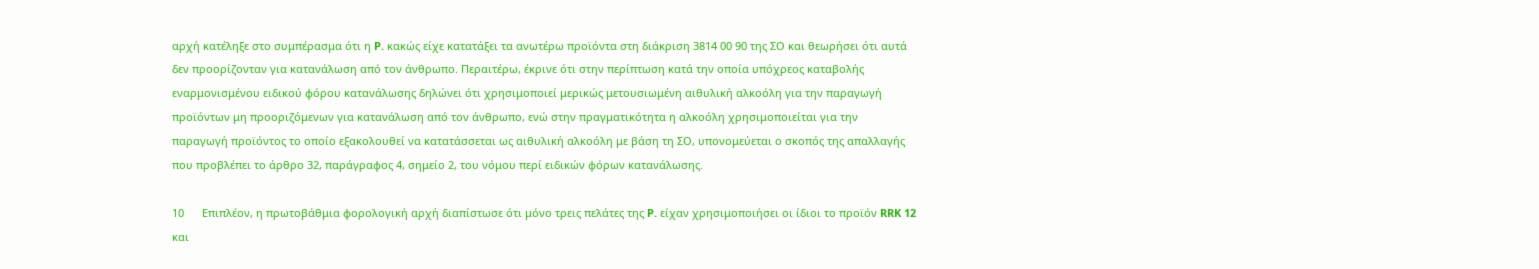αρχή κατέληξε στο συμπέρασμα ότι η P. κακώς είχε κατατάξει τα ανωτέρω προϊόντα στη διάκριση 3814 00 90 της ΣΟ και θεωρήσει ότι αυτά δεν προορίζονταν για κατανάλωση από τον άνθρωπο. Περαιτέρω, έκρινε ότι στην περίπτωση κατά την οποία υπόχρεος καταβολής εναρμονισμένου ειδικού φόρου κατανάλωσης δηλώνει ότι χρησιμοποιεί μερικώς μετουσιωμένη αιθυλική αλκοόλη για την παραγωγή προϊόντων μη προοριζόμενων για κατανάλωση από τον άνθρωπο, ενώ στην πραγματικότητα η αλκοόλη χρησιμοποιείται για την παραγωγή προϊόντος το οποίο εξακολουθεί να κατατάσσεται ως αιθυλική αλκοόλη με βάση τη ΣΟ, υπονομεύεται ο σκοπός της απαλλαγής που προβλέπει το άρθρο 32, παράγραφος 4, σημείο 2, του νόμου περί ειδικών φόρων κατανάλωσης.

10      Επιπλέον, η πρωτοβάθμια φορολογική αρχή διαπίστωσε ότι μόνο τρεις πελάτες της P. είχαν χρησιμοποιήσει οι ίδιοι το προϊόν RRK 12 και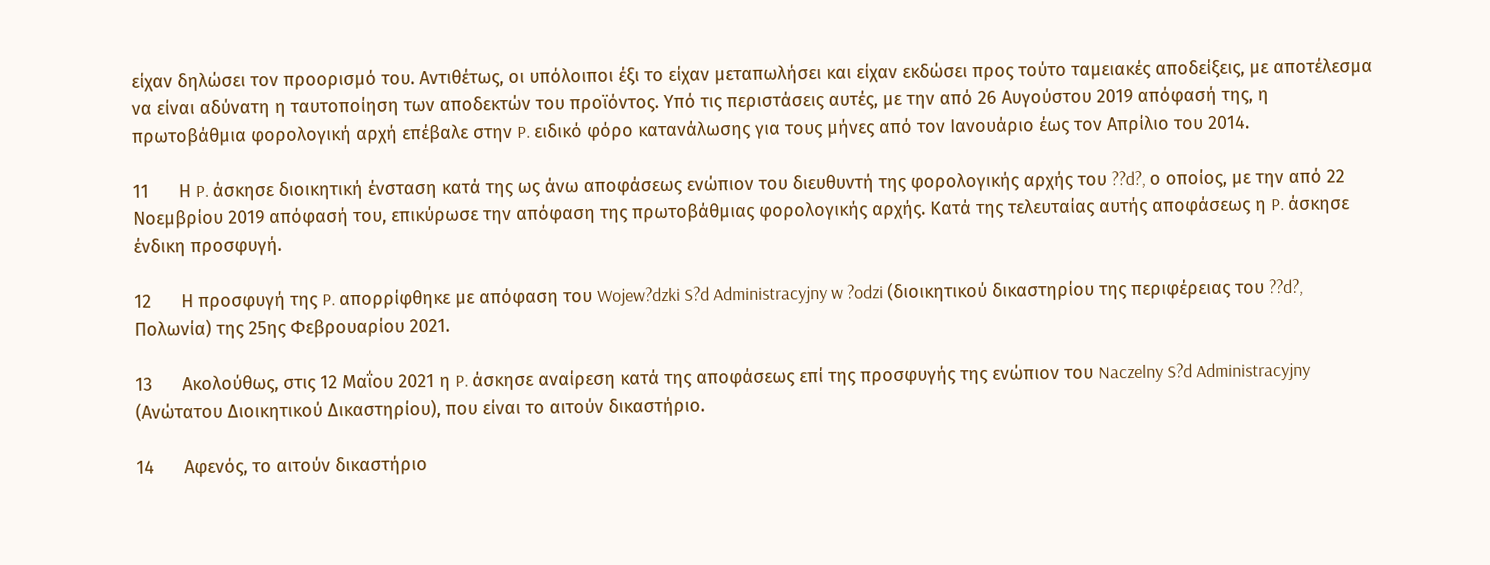είχαν δηλώσει τον προορισμό του. Αντιθέτως, οι υπόλοιποι έξι το είχαν μεταπωλήσει και είχαν εκδώσει προς τούτο ταμειακές αποδείξεις, με αποτέλεσμα να είναι αδύνατη η ταυτοποίηση των αποδεκτών του προϊόντος. Υπό τις περιστάσεις αυτές, με την από 26 Αυγούστου 2019 απόφασή της, η πρωτοβάθμια φορολογική αρχή επέβαλε στην P. ειδικό φόρο κατανάλωσης για τους μήνες από τον Ιανουάριο έως τον Απρίλιο του 2014.

11      Η P. άσκησε διοικητική ένσταση κατά της ως άνω αποφάσεως ενώπιον του διευθυντή της φορολογικής αρχής του ??d?, ο οποίος, με την από 22 Νοεμβρίου 2019 απόφασή του, επικύρωσε την απόφαση της πρωτοβάθμιας φορολογικής αρχής. Κατά της τελευταίας αυτής αποφάσεως η P. άσκησε ένδικη προσφυγή.

12      Η προσφυγή της P. απορρίφθηκε με απόφαση του Wojew?dzki S?d Administracyjny w ?odzi (διοικητικού δικαστηρίου της περιφέρειας του ??d?, Πολωνία) της 25ης Φεβρουαρίου 2021.

13      Ακολούθως, στις 12 Μαΐου 2021 η P. άσκησε αναίρεση κατά της αποφάσεως επί της προσφυγής της ενώπιον του Naczelny S?d Administracyjny (Ανώτατου Διοικητικού Δικαστηρίου), που είναι το αιτούν δικαστήριο.

14      Αφενός, το αιτούν δικαστήριο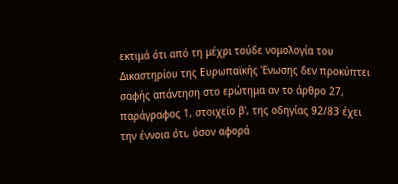εκτιμά ότι από τη μέχρι τούδε νομολογία του Δικαστηρίου της Ευρωπαϊκής Ένωσης δεν προκύπτει σαφής απάντηση στο ερώτημα αν το άρθρο 27, παράγραφος 1, στοιχείο β', της οδηγίας 92/83 έχει την έννοια ότι, όσον αφορά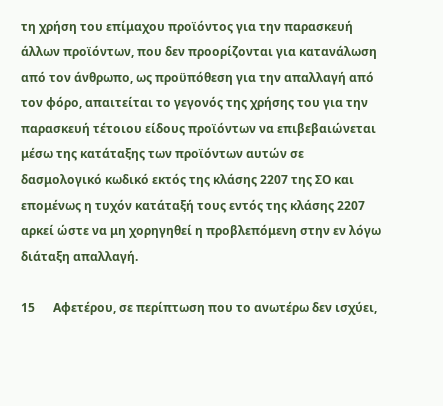τη χρήση του επίμαχου προϊόντος για την παρασκευή άλλων προϊόντων, που δεν προορίζονται για κατανάλωση από τον άνθρωπο, ως προϋπόθεση για την απαλλαγή από τον φόρο, απαιτείται το γεγονός της χρήσης του για την παρασκευή τέτοιου είδους προϊόντων να επιβεβαιώνεται μέσω της κατάταξης των προϊόντων αυτών σε δασμολογικό κωδικό εκτός της κλάσης 2207 της ΣΟ και επομένως η τυχόν κατάταξή τους εντός της κλάσης 2207 αρκεί ώστε να μη χορηγηθεί η προβλεπόμενη στην εν λόγω διάταξη απαλλαγή.

15      Αφετέρου, σε περίπτωση που το ανωτέρω δεν ισχύει,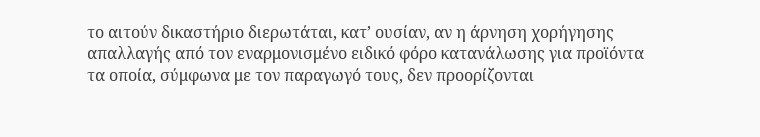το αιτούν δικαστήριο διερωτάται, κατ’ ουσίαν, αν η άρνηση χορήγησης απαλλαγής από τον εναρμονισμένο ειδικό φόρο κατανάλωσης για προϊόντα τα οποία, σύμφωνα με τον παραγωγό τους, δεν προορίζονται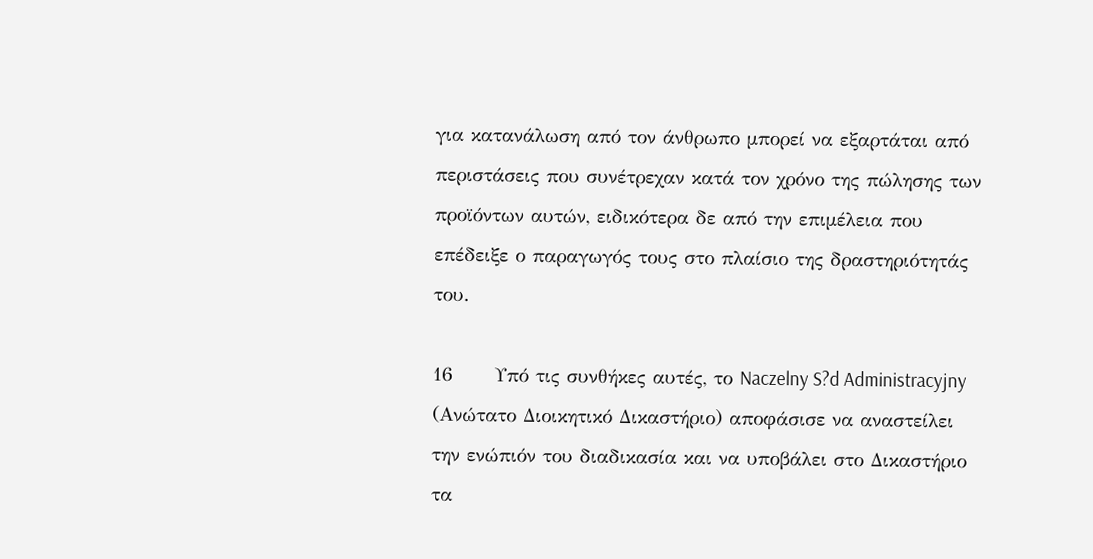για κατανάλωση από τον άνθρωπο μπορεί να εξαρτάται από περιστάσεις που συνέτρεχαν κατά τον χρόνο της πώλησης των προϊόντων αυτών, ειδικότερα δε από την επιμέλεια που επέδειξε ο παραγωγός τους στο πλαίσιο της δραστηριότητάς του.

16      Υπό τις συνθήκες αυτές, το Naczelny S?d Administracyjny (Ανώτατο Διοικητικό Δικαστήριο) αποφάσισε να αναστείλει την ενώπιόν του διαδικασία και να υποβάλει στο Δικαστήριο τα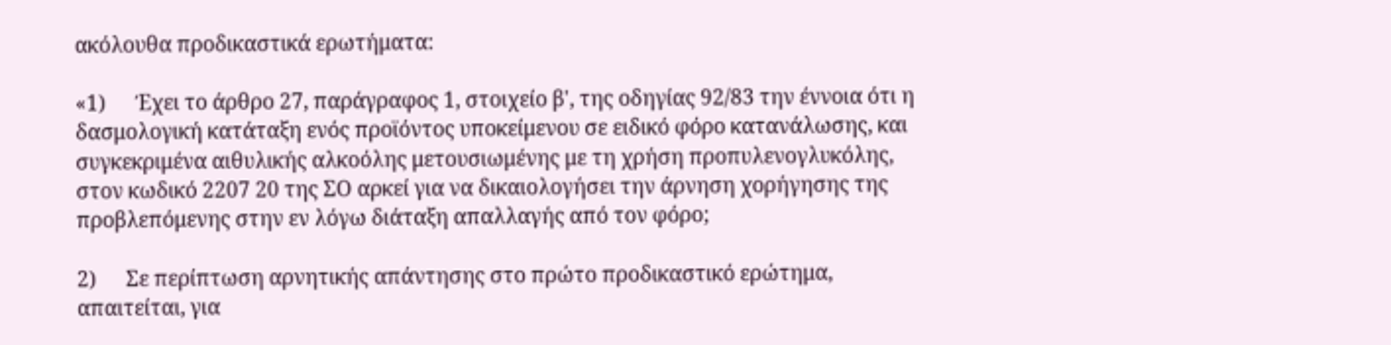ακόλουθα προδικαστικά ερωτήματα:

«1)      Έχει το άρθρο 27, παράγραφος 1, στοιχείο β', της οδηγίας 92/83 την έννοια ότι η δασμολογική κατάταξη ενός προϊόντος υποκείμενου σε ειδικό φόρο κατανάλωσης, και συγκεκριμένα αιθυλικής αλκοόλης μετουσιωμένης με τη χρήση προπυλενογλυκόλης, στον κωδικό 2207 20 της ΣΟ αρκεί για να δικαιολογήσει την άρνηση χορήγησης της προβλεπόμενης στην εν λόγω διάταξη απαλλαγής από τον φόρο;

2)      Σε περίπτωση αρνητικής απάντησης στο πρώτο προδικαστικό ερώτημα, απαιτείται, για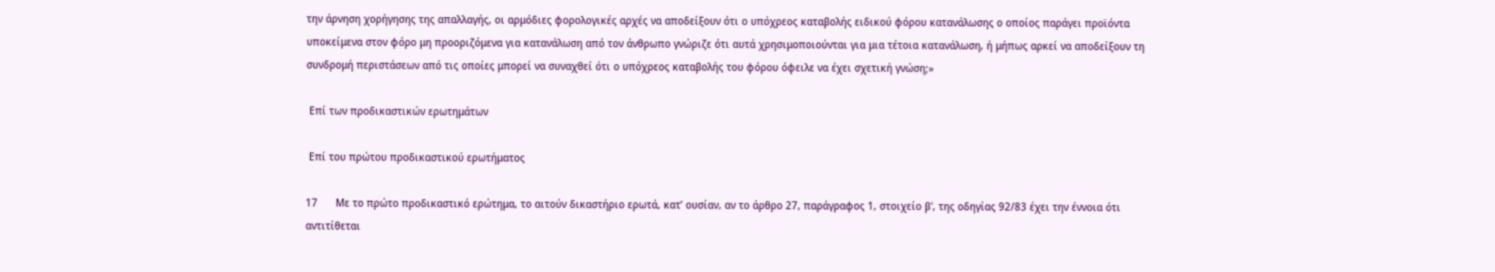την άρνηση χορήγησης της απαλλαγής, οι αρμόδιες φορολογικές αρχές να αποδείξουν ότι ο υπόχρεος καταβολής ειδικού φόρου κατανάλωσης ο οποίος παράγει προϊόντα υποκείμενα στον φόρο μη προοριζόμενα για κατανάλωση από τον άνθρωπο γνώριζε ότι αυτά χρησιμοποιούνται για μια τέτοια κατανάλωση, ή μήπως αρκεί να αποδείξουν τη συνδρομή περιστάσεων από τις οποίες μπορεί να συναχθεί ότι ο υπόχρεος καταβολής του φόρου όφειλε να έχει σχετική γνώση;»

 Επί των προδικαστικών ερωτημάτων

 Επί του πρώτου προδικαστικού ερωτήματος

17      Με το πρώτο προδικαστικό ερώτημα, το αιτούν δικαστήριο ερωτά, κατ’ ουσίαν, αν το άρθρο 27, παράγραφος 1, στοιχείο β', της οδηγίας 92/83 έχει την έννοια ότι αντιτίθεται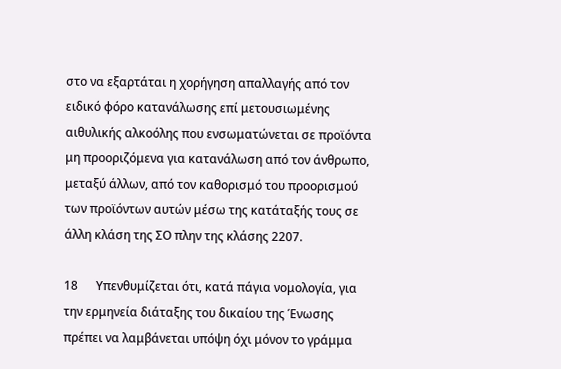στο να εξαρτάται η χορήγηση απαλλαγής από τον ειδικό φόρο κατανάλωσης επί μετουσιωμένης αιθυλικής αλκοόλης που ενσωματώνεται σε προϊόντα μη προοριζόμενα για κατανάλωση από τον άνθρωπο, μεταξύ άλλων, από τον καθορισμό του προορισμού των προϊόντων αυτών μέσω της κατάταξής τους σε άλλη κλάση της ΣΟ πλην της κλάσης 2207.

18      Υπενθυμίζεται ότι, κατά πάγια νομολογία, για την ερμηνεία διάταξης του δικαίου της Ένωσης πρέπει να λαμβάνεται υπόψη όχι μόνον το γράμμα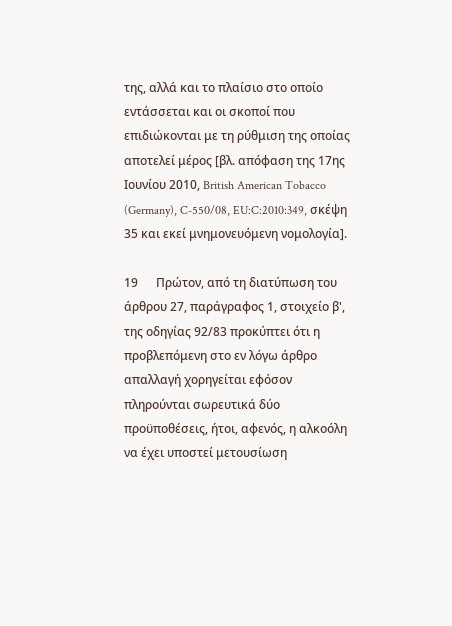της, αλλά και το πλαίσιο στο οποίο εντάσσεται και οι σκοποί που επιδιώκονται με τη ρύθμιση της οποίας αποτελεί μέρος [βλ. απόφαση της 17ης Ιουνίου 2010, British American Tobacco (Germany), C-550/08, EU:C:2010:349, σκέψη 35 και εκεί μνημονευόμενη νομολογία].

19      Πρώτον, από τη διατύπωση του άρθρου 27, παράγραφος 1, στοιχείο β', της οδηγίας 92/83 προκύπτει ότι η προβλεπόμενη στο εν λόγω άρθρο απαλλαγή χορηγείται εφόσον πληρούνται σωρευτικά δύο προϋποθέσεις, ήτοι, αφενός, η αλκοόλη να έχει υποστεί μετουσίωση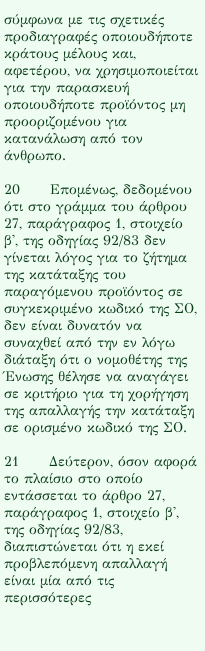σύμφωνα με τις σχετικές προδιαγραφές οποιουδήποτε κράτους μέλους και, αφετέρου, να χρησιμοποιείται για την παρασκευή οποιουδήποτε προϊόντος μη προοριζομένου για κατανάλωση από τον άνθρωπο.

20      Επομένως, δεδομένου ότι στο γράμμα του άρθρου 27, παράγραφος 1, στοιχείο β', της οδηγίας 92/83 δεν γίνεται λόγος για το ζήτημα της κατάταξης του παραγόμενου προϊόντος σε συγκεκριμένο κωδικό της ΣΟ, δεν είναι δυνατόν να συναχθεί από την εν λόγω διάταξη ότι ο νομοθέτης της Ένωσης θέλησε να αναγάγει σε κριτήριο για τη χορήγηση της απαλλαγής την κατάταξη σε ορισμένο κωδικό της ΣΟ.

21      Δεύτερον, όσον αφορά το πλαίσιο στο οποίο εντάσσεται το άρθρο 27, παράγραφος 1, στοιχείο β', της οδηγίας 92/83, διαπιστώνεται ότι η εκεί προβλεπόμενη απαλλαγή είναι μία από τις περισσότερες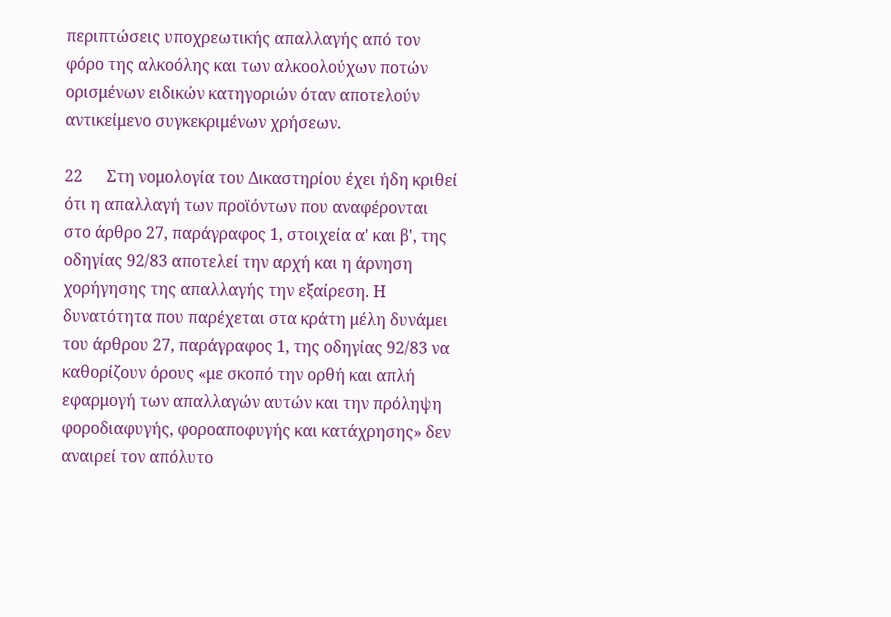περιπτώσεις υποχρεωτικής απαλλαγής από τον φόρο της αλκοόλης και των αλκοολούχων ποτών ορισμένων ειδικών κατηγοριών όταν αποτελούν αντικείμενο συγκεκριμένων χρήσεων.

22      Στη νομολογία του Δικαστηρίου έχει ήδη κριθεί ότι η απαλλαγή των προϊόντων που αναφέρονται στο άρθρο 27, παράγραφος 1, στοιχεία α' και β', της οδηγίας 92/83 αποτελεί την αρχή και η άρνηση χορήγησης της απαλλαγής την εξαίρεση. Η δυνατότητα που παρέχεται στα κράτη μέλη δυνάμει του άρθρου 27, παράγραφος 1, της οδηγίας 92/83 να καθορίζουν όρους «με σκοπό την ορθή και απλή εφαρμογή των απαλλαγών αυτών και την πρόληψη φοροδιαφυγής, φοροαποφυγής και κατάχρησης» δεν αναιρεί τον απόλυτο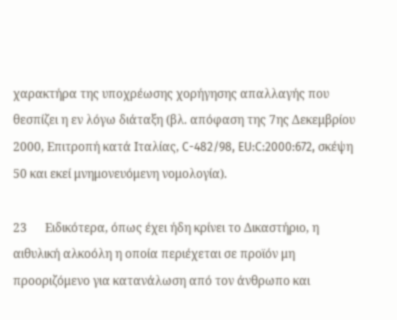χαρακτήρα της υποχρέωσης χορήγησης απαλλαγής που θεσπίζει η εν λόγω διάταξη (βλ. απόφαση της 7ης Δεκεμβρίου 2000, Επιτροπή κατά Ιταλίας, C-482/98, EU:C:2000:672, σκέψη 50 και εκεί μνημονευόμενη νομολογία).

23      Ειδικότερα, όπως έχει ήδη κρίνει το Δικαστήριο, η αιθυλική αλκοόλη η οποία περιέχεται σε προϊόν μη προοριζόμενο για κατανάλωση από τον άνθρωπο και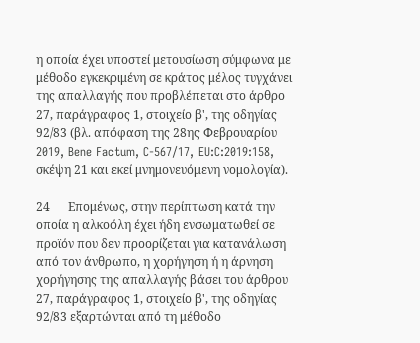η οποία έχει υποστεί μετουσίωση σύμφωνα με μέθοδο εγκεκριμένη σε κράτος μέλος τυγχάνει της απαλλαγής που προβλέπεται στο άρθρο 27, παράγραφος 1, στοιχείο β', της οδηγίας 92/83 (βλ. απόφαση της 28ης Φεβρουαρίου 2019, Bene Factum, C-567/17, EU:C:2019:158, σκέψη 21 και εκεί μνημονευόμενη νομολογία).

24      Επομένως, στην περίπτωση κατά την οποία η αλκοόλη έχει ήδη ενσωματωθεί σε προϊόν που δεν προορίζεται για κατανάλωση από τον άνθρωπο, η χορήγηση ή η άρνηση χορήγησης της απαλλαγής βάσει του άρθρου 27, παράγραφος 1, στοιχείο β', της οδηγίας 92/83 εξαρτώνται από τη μέθοδο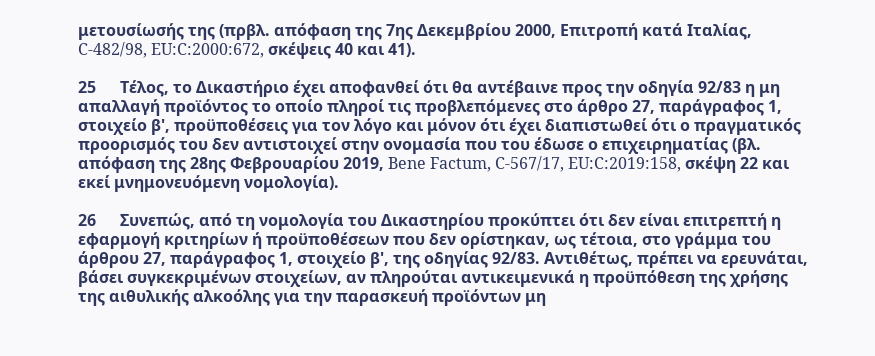μετουσίωσής της (πρβλ. απόφαση της 7ης Δεκεμβρίου 2000, Επιτροπή κατά Ιταλίας, C-482/98, EU:C:2000:672, σκέψεις 40 και 41).

25      Τέλος, το Δικαστήριο έχει αποφανθεί ότι θα αντέβαινε προς την οδηγία 92/83 η μη απαλλαγή προϊόντος το οποίο πληροί τις προβλεπόμενες στο άρθρο 27, παράγραφος 1, στοιχείο β', προϋποθέσεις για τον λόγο και μόνον ότι έχει διαπιστωθεί ότι ο πραγματικός προορισμός του δεν αντιστοιχεί στην ονομασία που του έδωσε ο επιχειρηματίας (βλ. απόφαση της 28ης Φεβρουαρίου 2019, Bene Factum, C-567/17, EU:C:2019:158, σκέψη 22 και εκεί μνημονευόμενη νομολογία).

26      Συνεπώς, από τη νομολογία του Δικαστηρίου προκύπτει ότι δεν είναι επιτρεπτή η εφαρμογή κριτηρίων ή προϋποθέσεων που δεν ορίστηκαν, ως τέτοια, στο γράμμα του άρθρου 27, παράγραφος 1, στοιχείο β', της οδηγίας 92/83. Αντιθέτως, πρέπει να ερευνάται, βάσει συγκεκριμένων στοιχείων, αν πληρούται αντικειμενικά η προϋπόθεση της χρήσης της αιθυλικής αλκοόλης για την παρασκευή προϊόντων μη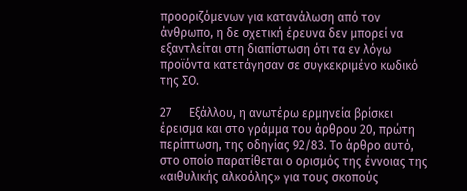προοριζόμενων για κατανάλωση από τον άνθρωπο, η δε σχετική έρευνα δεν μπορεί να εξαντλείται στη διαπίστωση ότι τα εν λόγω προϊόντα κατετάγησαν σε συγκεκριμένο κωδικό της ΣΟ.

27      Εξάλλου, η ανωτέρω ερμηνεία βρίσκει έρεισμα και στο γράμμα του άρθρου 20, πρώτη περίπτωση, της οδηγίας 92/83. Το άρθρο αυτό, στο οποίο παρατίθεται ο ορισμός της έννοιας της «αιθυλικής αλκοόλης» για τους σκοπούς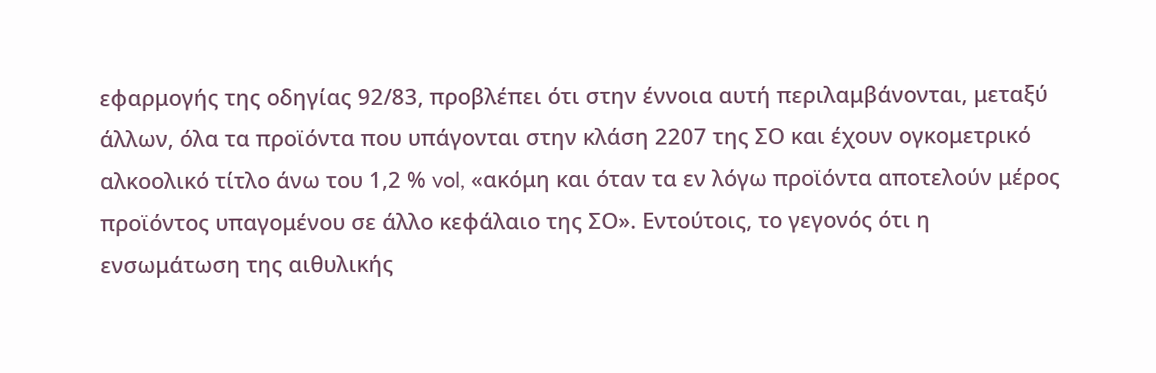εφαρμογής της οδηγίας 92/83, προβλέπει ότι στην έννοια αυτή περιλαμβάνονται, μεταξύ άλλων, όλα τα προϊόντα που υπάγονται στην κλάση 2207 της ΣΟ και έχουν ογκομετρικό αλκοολικό τίτλο άνω του 1,2 % vol, «ακόμη και όταν τα εν λόγω προϊόντα αποτελούν μέρος προϊόντος υπαγομένου σε άλλο κεφάλαιο της ΣΟ». Εντούτοις, το γεγονός ότι η ενσωμάτωση της αιθυλικής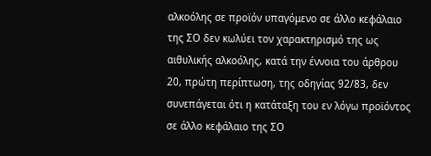αλκοόλης σε προϊόν υπαγόμενο σε άλλο κεφάλαιο της ΣΟ δεν κωλύει τον χαρακτηρισμό της ως αιθυλικής αλκοόλης, κατά την έννοια του άρθρου 20, πρώτη περίπτωση, της οδηγίας 92/83, δεν συνεπάγεται ότι η κατάταξη του εν λόγω προϊόντος σε άλλο κεφάλαιο της ΣΟ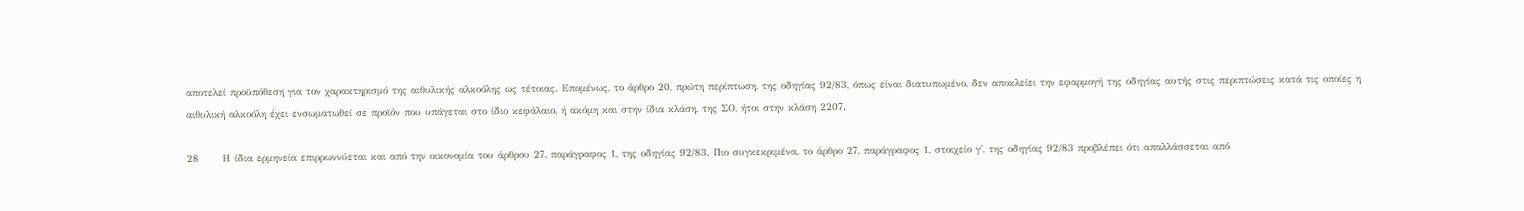αποτελεί προϋπόθεση για τον χαρακτηρισμό της αιθυλικής αλκοόλης ως τέτοιας. Επομένως, το άρθρο 20, πρώτη περίπτωση, της οδηγίας 92/83, όπως είναι διατυπωμένο, δεν αποκλείει την εφαρμογή της οδηγίας αυτής στις περιπτώσεις κατά τις οποίες η αιθυλική αλκοόλη έχει ενσωματωθεί σε προϊόν που υπάγεται στο ίδιο κεφάλαιο, ή ακόμη και στην ίδια κλάση, της ΣΟ, ήτοι στην κλάση 2207.

28      Η ίδια ερμηνεία επιρρωννύεται και από την οικονομία του άρθρου 27, παράγραφος 1, της οδηγίας 92/83. Πιο συγκεκριμένα, το άρθρο 27, παράγραφος 1, στοιχείο γ', της οδηγίας 92/83 προβλέπει ότι απαλλάσσεται από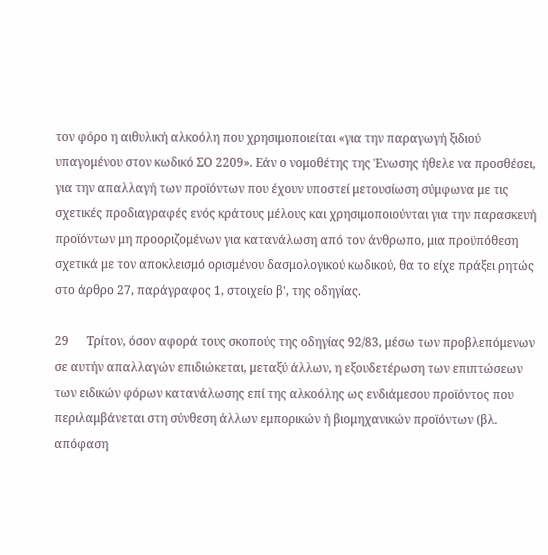τον φόρο η αιθυλική αλκοόλη που χρησιμοποιείται «για την παραγωγή ξιδιού υπαγομένου στον κωδικό ΣΟ 2209». Εάν ο νομοθέτης της Ένωσης ήθελε να προσθέσει, για την απαλλαγή των προϊόντων που έχουν υποστεί μετουσίωση σύμφωνα με τις σχετικές προδιαγραφές ενός κράτους μέλους και χρησιμοποιούνται για την παρασκευή προϊόντων μη προοριζομένων για κατανάλωση από τον άνθρωπο, μια προϋπόθεση σχετικά με τον αποκλεισμό ορισμένου δασμολογικού κωδικού, θα το είχε πράξει ρητώς στο άρθρο 27, παράγραφος 1, στοιχείο β', της οδηγίας.

29      Τρίτον, όσον αφορά τους σκοπούς της οδηγίας 92/83, μέσω των προβλεπόμενων σε αυτήν απαλλαγών επιδιώκεται, μεταξύ άλλων, η εξουδετέρωση των επιπτώσεων των ειδικών φόρων κατανάλωσης επί της αλκοόλης ως ενδιάμεσου προϊόντος που περιλαμβάνεται στη σύνθεση άλλων εμπορικών ή βιομηχανικών προϊόντων (βλ. απόφαση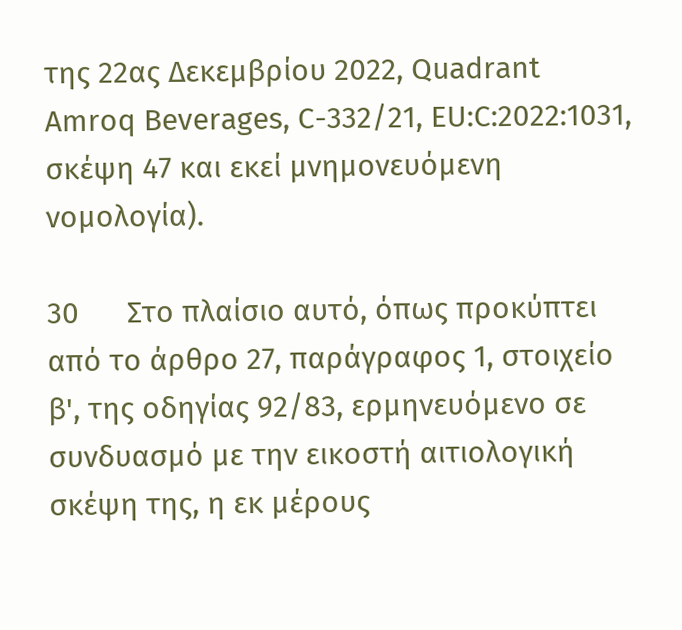της 22ας Δεκεμβρίου 2022, Quadrant Amroq Beverages, C-332/21, EU:C:2022:1031, σκέψη 47 και εκεί μνημονευόμενη νομολογία).

30      Στο πλαίσιο αυτό, όπως προκύπτει από το άρθρο 27, παράγραφος 1, στοιχείο β', της οδηγίας 92/83, ερμηνευόμενο σε συνδυασμό με την εικοστή αιτιολογική σκέψη της, η εκ μέρους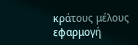κράτους μέλους εφαρμογή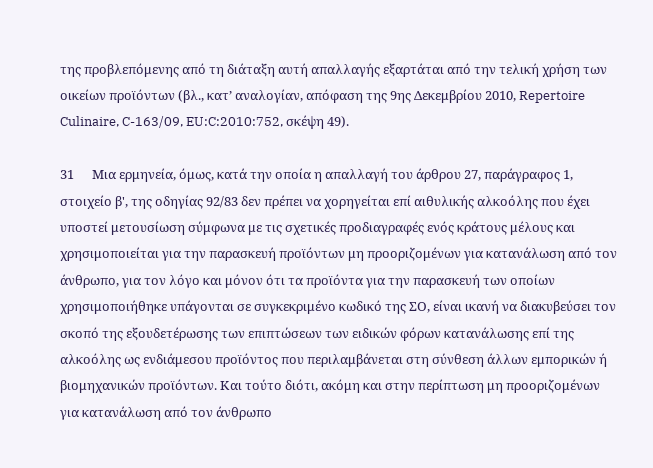της προβλεπόμενης από τη διάταξη αυτή απαλλαγής εξαρτάται από την τελική χρήση των οικείων προϊόντων (βλ., κατ’ αναλογίαν, απόφαση της 9ης Δεκεμβρίου 2010, Repertoire Culinaire, C-163/09, EU:C:2010:752, σκέψη 49).

31      Μια ερμηνεία, όμως, κατά την οποία η απαλλαγή του άρθρου 27, παράγραφος 1, στοιχείο β', της οδηγίας 92/83 δεν πρέπει να χορηγείται επί αιθυλικής αλκοόλης που έχει υποστεί μετουσίωση σύμφωνα με τις σχετικές προδιαγραφές ενός κράτους μέλους και χρησιμοποιείται για την παρασκευή προϊόντων μη προοριζομένων για κατανάλωση από τον άνθρωπο, για τον λόγο και μόνον ότι τα προϊόντα για την παρασκευή των οποίων χρησιμοποιήθηκε υπάγονται σε συγκεκριμένο κωδικό της ΣΟ, είναι ικανή να διακυβεύσει τον σκοπό της εξουδετέρωσης των επιπτώσεων των ειδικών φόρων κατανάλωσης επί της αλκοόλης ως ενδιάμεσου προϊόντος που περιλαμβάνεται στη σύνθεση άλλων εμπορικών ή βιομηχανικών προϊόντων. Και τούτο διότι, ακόμη και στην περίπτωση μη προοριζομένων για κατανάλωση από τον άνθρωπο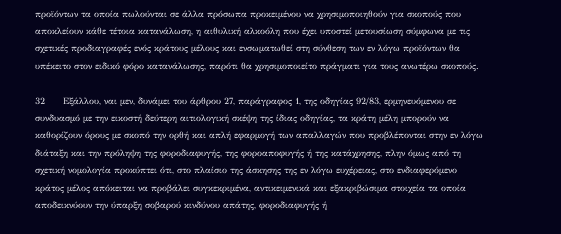προϊόντων τα οποία πωλούνται σε άλλα πρόσωπα προκειμένου να χρησιμοποιηθούν για σκοπούς που αποκλείουν κάθε τέτοια κατανάλωση, η αιθυλική αλκοόλη που έχει υποστεί μετουσίωση σύμφωνα με τις σχετικές προδιαγραφές ενός κράτους μέλους και ενσωματωθεί στη σύνθεση των εν λόγω προϊόντων θα υπέκειτο στον ειδικό φόρο κατανάλωσης, παρότι θα χρησιμοποιείτο πράγματι για τους ανωτέρω σκοπούς.

32      Εξάλλου, ναι μεν, δυνάμει του άρθρου 27, παράγραφος 1, της οδηγίας 92/83, ερμηνευόμενου σε συνδυασμό με την εικοστή δεύτερη αιτιολογική σκέψη της ίδιας οδηγίας, τα κράτη μέλη μπορούν να καθορίζουν όρους με σκοπό την ορθή και απλή εφαρμογή των απαλλαγών που προβλέπονται στην εν λόγω διάταξη και την πρόληψη της φοροδιαφυγής, της φοροαποφυγής ή της κατάχρησης, πλην όμως από τη σχετική νομολογία προκύπτει ότι, στο πλαίσιο της άσκησης της εν λόγω ευχέρειας, στο ενδιαφερόμενο κράτος μέλος απόκειται να προβάλει συγκεκριμένα, αντικειμενικά και εξακριβώσιμα στοιχεία τα οποία αποδεικνύουν την ύπαρξη σοβαρού κινδύνου απάτης, φοροδιαφυγής ή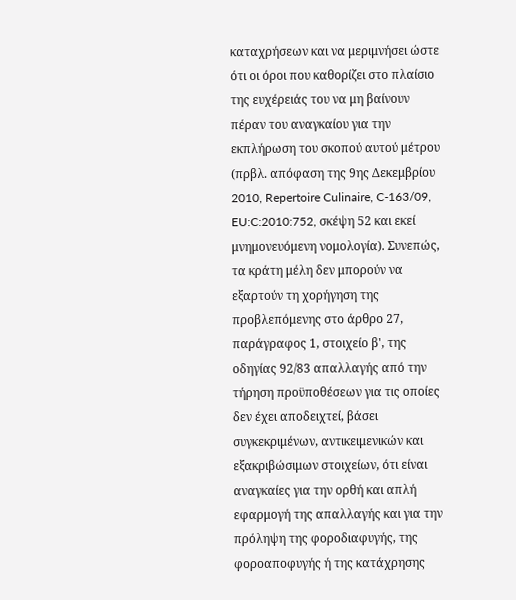καταχρήσεων και να μεριμνήσει ώστε ότι οι όροι που καθορίζει στο πλαίσιο της ευχέρειάς του να μη βαίνουν πέραν του αναγκαίου για την εκπλήρωση του σκοπού αυτού μέτρου (πρβλ. απόφαση της 9ης Δεκεμβρίου 2010, Repertoire Culinaire, C-163/09, EU:C:2010:752, σκέψη 52 και εκεί μνημονευόμενη νομολογία). Συνεπώς, τα κράτη μέλη δεν μπορούν να εξαρτούν τη χορήγηση της προβλεπόμενης στο άρθρο 27, παράγραφος 1, στοιχείο β', της οδηγίας 92/83 απαλλαγής από την τήρηση προϋποθέσεων για τις οποίες δεν έχει αποδειχτεί, βάσει συγκεκριμένων, αντικειμενικών και εξακριβώσιμων στοιχείων, ότι είναι αναγκαίες για την ορθή και απλή εφαρμογή της απαλλαγής και για την πρόληψη της φοροδιαφυγής, της φοροαποφυγής ή της κατάχρησης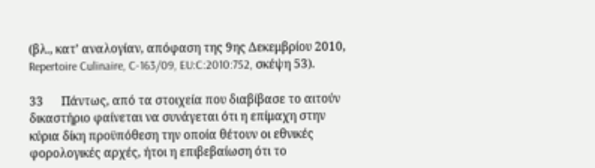(βλ., κατ’ αναλογίαν, απόφαση της 9ης Δεκεμβρίου 2010, Repertoire Culinaire, C-163/09, EU:C:2010:752, σκέψη 53).

33      Πάντως, από τα στοιχεία που διαβίβασε το αιτούν δικαστήριο φαίνεται να συνάγεται ότι η επίμαχη στην κύρια δίκη προϋπόθεση την οποία θέτουν οι εθνικές φορολογικές αρχές, ήτοι η επιβεβαίωση ότι το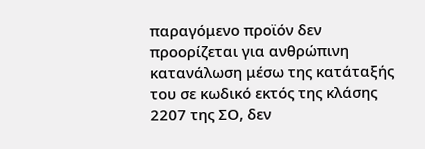παραγόμενο προϊόν δεν προορίζεται για ανθρώπινη κατανάλωση μέσω της κατάταξής του σε κωδικό εκτός της κλάσης 2207 της ΣΟ, δεν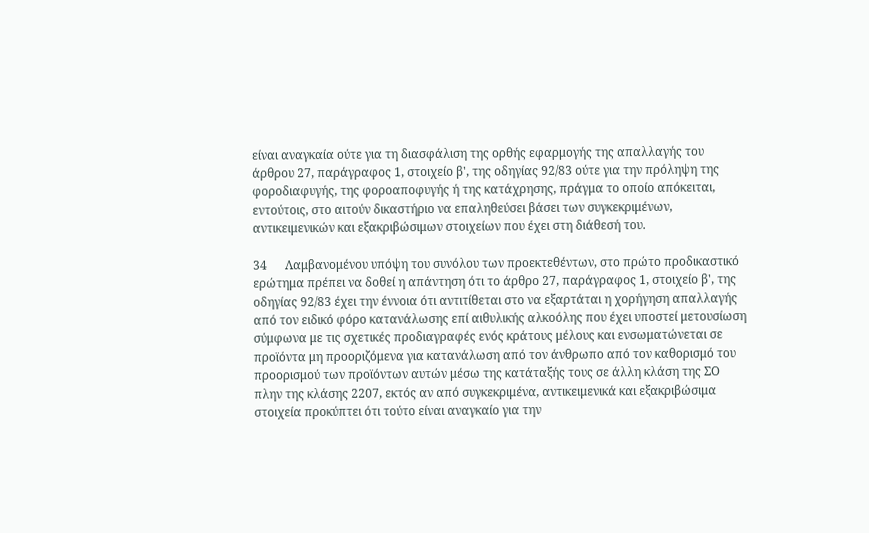είναι αναγκαία ούτε για τη διασφάλιση της ορθής εφαρμογής της απαλλαγής του άρθρου 27, παράγραφος 1, στοιχείο β', της οδηγίας 92/83 ούτε για την πρόληψη της φοροδιαφυγής, της φοροαποφυγής ή της κατάχρησης, πράγμα το οποίο απόκειται, εντούτοις, στο αιτούν δικαστήριο να επαληθεύσει βάσει των συγκεκριμένων, αντικειμενικών και εξακριβώσιμων στοιχείων που έχει στη διάθεσή του.

34      Λαμβανομένου υπόψη του συνόλου των προεκτεθέντων, στο πρώτο προδικαστικό ερώτημα πρέπει να δοθεί η απάντηση ότι το άρθρο 27, παράγραφος 1, στοιχείο β', της οδηγίας 92/83 έχει την έννοια ότι αντιτίθεται στο να εξαρτάται η χορήγηση απαλλαγής από τον ειδικό φόρο κατανάλωσης επί αιθυλικής αλκοόλης που έχει υποστεί μετουσίωση σύμφωνα με τις σχετικές προδιαγραφές ενός κράτους μέλους και ενσωματώνεται σε προϊόντα μη προοριζόμενα για κατανάλωση από τον άνθρωπο από τον καθορισμό του προορισμού των προϊόντων αυτών μέσω της κατάταξής τους σε άλλη κλάση της ΣΟ πλην της κλάσης 2207, εκτός αν από συγκεκριμένα, αντικειμενικά και εξακριβώσιμα στοιχεία προκύπτει ότι τούτο είναι αναγκαίο για την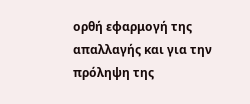ορθή εφαρμογή της απαλλαγής και για την πρόληψη της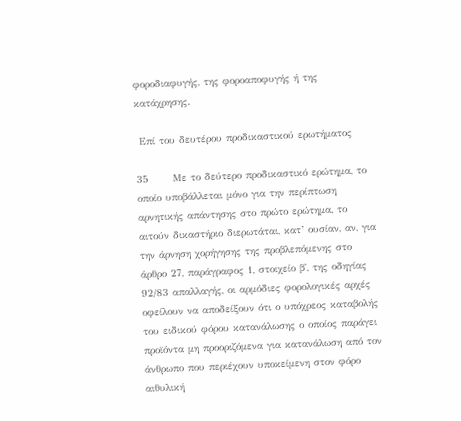φοροδιαφυγής, της φοροαποφυγής ή της κατάχρησης.

 Επί του δευτέρου προδικαστικού ερωτήματος

35      Με το δεύτερο προδικαστικό ερώτημα, το οποίο υποβάλλεται μόνο για την περίπτωση αρνητικής απάντησης στο πρώτο ερώτημα, το αιτούν δικαστήριο διερωτάται, κατ’ ουσίαν, αν, για την άρνηση χορήγησης της προβλεπόμενης στο άρθρο 27, παράγραφος 1, στοιχείο β', της οδηγίας 92/83 απαλλαγής, οι αρμόδιες φορολογικές αρχές οφείλουν να αποδείξουν ότι ο υπόχρεος καταβολής του ειδικού φόρου κατανάλωσης ο οποίος παράγει προϊόντα μη προοριζόμενα για κατανάλωση από τον άνθρωπο που περιέχουν υποκείμενη στον φόρο αιθυλική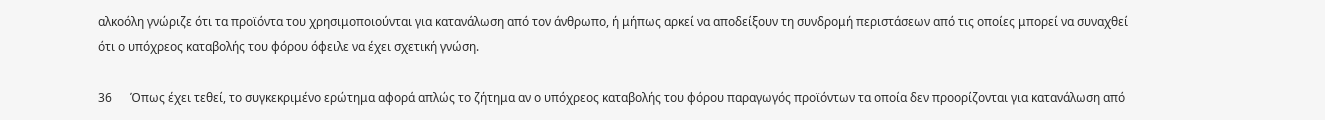αλκοόλη γνώριζε ότι τα προϊόντα του χρησιμοποιούνται για κατανάλωση από τον άνθρωπο, ή μήπως αρκεί να αποδείξουν τη συνδρομή περιστάσεων από τις οποίες μπορεί να συναχθεί ότι ο υπόχρεος καταβολής του φόρου όφειλε να έχει σχετική γνώση.

36      Όπως έχει τεθεί, το συγκεκριμένο ερώτημα αφορά απλώς το ζήτημα αν ο υπόχρεος καταβολής του φόρου παραγωγός προϊόντων τα οποία δεν προορίζονται για κατανάλωση από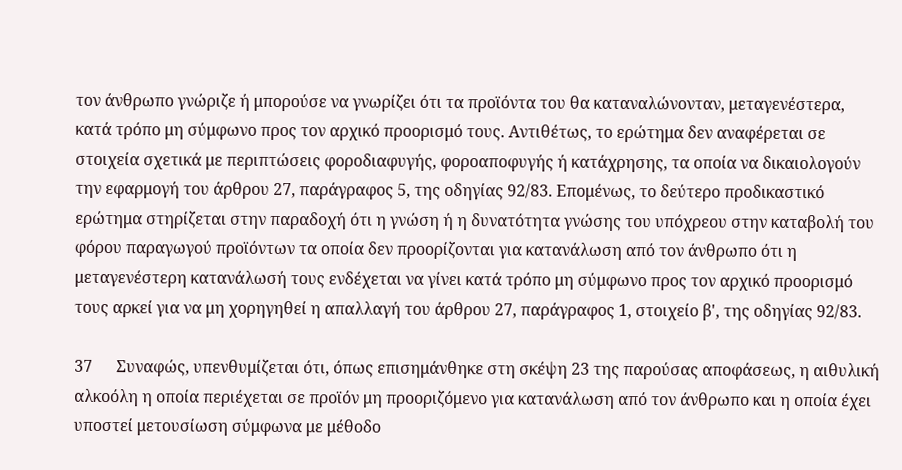τον άνθρωπο γνώριζε ή μπορούσε να γνωρίζει ότι τα προϊόντα του θα καταναλώνονταν, μεταγενέστερα, κατά τρόπο μη σύμφωνο προς τον αρχικό προορισμό τους. Αντιθέτως, το ερώτημα δεν αναφέρεται σε στοιχεία σχετικά με περιπτώσεις φοροδιαφυγής, φοροαποφυγής ή κατάχρησης, τα οποία να δικαιολογούν την εφαρμογή του άρθρου 27, παράγραφος 5, της οδηγίας 92/83. Επομένως, το δεύτερο προδικαστικό ερώτημα στηρίζεται στην παραδοχή ότι η γνώση ή η δυνατότητα γνώσης του υπόχρεου στην καταβολή του φόρου παραγωγού προϊόντων τα οποία δεν προορίζονται για κατανάλωση από τον άνθρωπο ότι η μεταγενέστερη κατανάλωσή τους ενδέχεται να γίνει κατά τρόπο μη σύμφωνο προς τον αρχικό προορισμό τους αρκεί για να μη χορηγηθεί η απαλλαγή του άρθρου 27, παράγραφος 1, στοιχείο β', της οδηγίας 92/83.

37      Συναφώς, υπενθυμίζεται ότι, όπως επισημάνθηκε στη σκέψη 23 της παρούσας αποφάσεως, η αιθυλική αλκοόλη η οποία περιέχεται σε προϊόν μη προοριζόμενο για κατανάλωση από τον άνθρωπο και η οποία έχει υποστεί μετουσίωση σύμφωνα με μέθοδο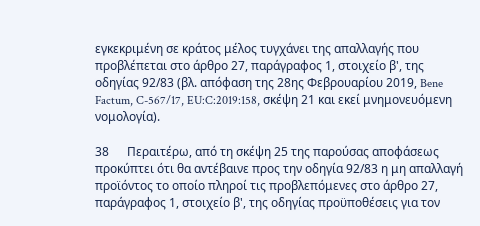εγκεκριμένη σε κράτος μέλος τυγχάνει της απαλλαγής που προβλέπεται στο άρθρο 27, παράγραφος 1, στοιχείο β', της οδηγίας 92/83 (βλ. απόφαση της 28ης Φεβρουαρίου 2019, Bene Factum, C-567/17, EU:C:2019:158, σκέψη 21 και εκεί μνημονευόμενη νομολογία).

38      Περαιτέρω, από τη σκέψη 25 της παρούσας αποφάσεως προκύπτει ότι θα αντέβαινε προς την οδηγία 92/83 η μη απαλλαγή προϊόντος το οποίο πληροί τις προβλεπόμενες στο άρθρο 27, παράγραφος 1, στοιχείο β', της οδηγίας προϋποθέσεις για τον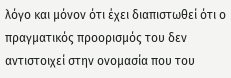λόγο και μόνον ότι έχει διαπιστωθεί ότι ο πραγματικός προορισμός του δεν αντιστοιχεί στην ονομασία που του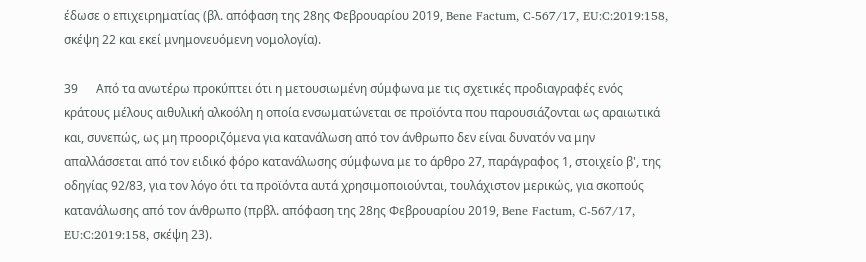έδωσε ο επιχειρηματίας (βλ. απόφαση της 28ης Φεβρουαρίου 2019, Bene Factum, C-567/17, EU:C:2019:158, σκέψη 22 και εκεί μνημονευόμενη νομολογία).

39      Από τα ανωτέρω προκύπτει ότι η μετουσιωμένη σύμφωνα με τις σχετικές προδιαγραφές ενός κράτους μέλους αιθυλική αλκοόλη η οποία ενσωματώνεται σε προϊόντα που παρουσιάζονται ως αραιωτικά και, συνεπώς, ως μη προοριζόμενα για κατανάλωση από τον άνθρωπο δεν είναι δυνατόν να μην απαλλάσσεται από τον ειδικό φόρο κατανάλωσης σύμφωνα με το άρθρο 27, παράγραφος 1, στοιχείο β', της οδηγίας 92/83, για τον λόγο ότι τα προϊόντα αυτά χρησιμοποιούνται, τουλάχιστον μερικώς, για σκοπούς κατανάλωσης από τον άνθρωπο (πρβλ. απόφαση της 28ης Φεβρουαρίου 2019, Bene Factum, C-567/17, EU:C:2019:158, σκέψη 23).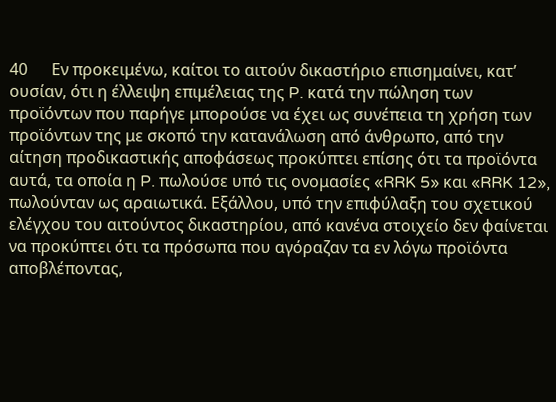40      Εν προκειμένω, καίτοι το αιτούν δικαστήριο επισημαίνει, κατ’ ουσίαν, ότι η έλλειψη επιμέλειας της P. κατά την πώληση των προϊόντων που παρήγε μπορούσε να έχει ως συνέπεια τη χρήση των προϊόντων της με σκοπό την κατανάλωση από άνθρωπο, από την αίτηση προδικαστικής αποφάσεως προκύπτει επίσης ότι τα προϊόντα αυτά, τα οποία η P. πωλούσε υπό τις ονομασίες «RRK 5» και «RRK 12», πωλούνταν ως αραιωτικά. Εξάλλου, υπό την επιφύλαξη του σχετικού ελέγχου του αιτούντος δικαστηρίου, από κανένα στοιχείο δεν φαίνεται να προκύπτει ότι τα πρόσωπα που αγόραζαν τα εν λόγω προϊόντα αποβλέποντας,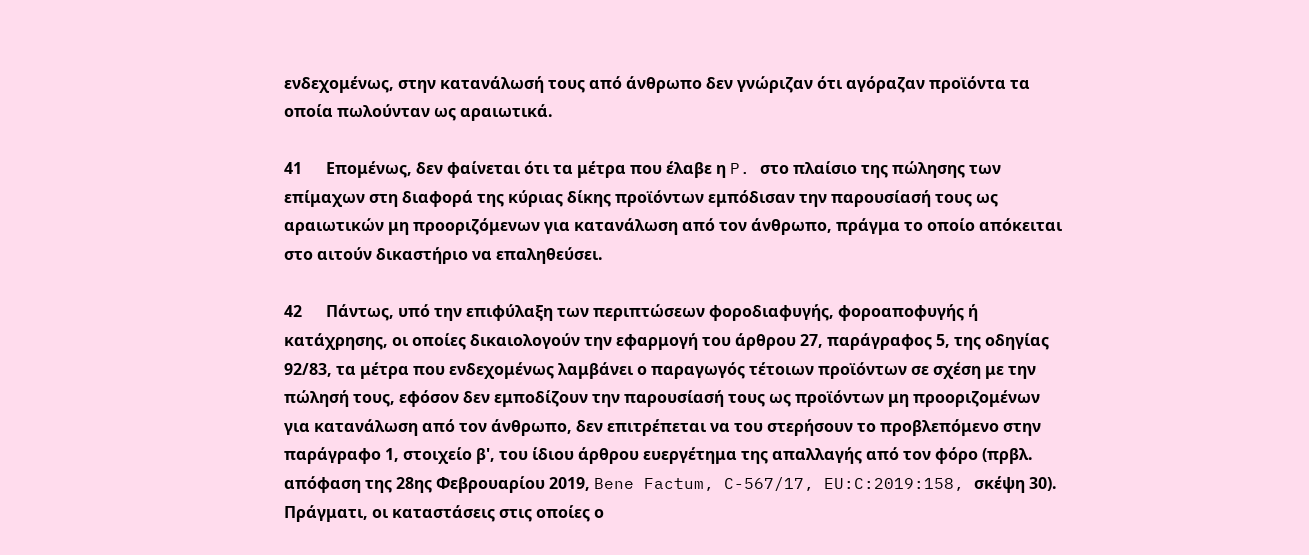ενδεχομένως, στην κατανάλωσή τους από άνθρωπο δεν γνώριζαν ότι αγόραζαν προϊόντα τα οποία πωλούνταν ως αραιωτικά.

41      Επομένως, δεν φαίνεται ότι τα μέτρα που έλαβε η P. στο πλαίσιο της πώλησης των επίμαχων στη διαφορά της κύριας δίκης προϊόντων εμπόδισαν την παρουσίασή τους ως αραιωτικών μη προοριζόμενων για κατανάλωση από τον άνθρωπο, πράγμα το οποίο απόκειται στο αιτούν δικαστήριο να επαληθεύσει.

42      Πάντως, υπό την επιφύλαξη των περιπτώσεων φοροδιαφυγής, φοροαποφυγής ή κατάχρησης, οι οποίες δικαιολογούν την εφαρμογή του άρθρου 27, παράγραφος 5, της οδηγίας 92/83, τα μέτρα που ενδεχομένως λαμβάνει ο παραγωγός τέτοιων προϊόντων σε σχέση με την πώλησή τους, εφόσον δεν εμποδίζουν την παρουσίασή τους ως προϊόντων μη προοριζομένων για κατανάλωση από τον άνθρωπο, δεν επιτρέπεται να του στερήσουν το προβλεπόμενο στην παράγραφο 1, στοιχείο β', του ίδιου άρθρου ευεργέτημα της απαλλαγής από τον φόρο (πρβλ. απόφαση της 28ης Φεβρουαρίου 2019, Bene Factum, C-567/17, EU:C:2019:158, σκέψη 30). Πράγματι, οι καταστάσεις στις οποίες ο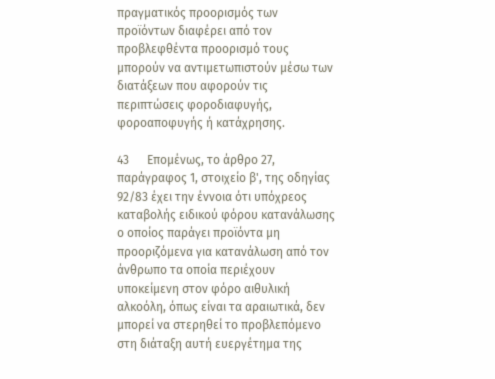πραγματικός προορισμός των προϊόντων διαφέρει από τον προβλεφθέντα προορισμό τους μπορούν να αντιμετωπιστούν μέσω των διατάξεων που αφορούν τις περιπτώσεις φοροδιαφυγής, φοροαποφυγής ή κατάχρησης.

43      Επομένως, το άρθρο 27, παράγραφος 1, στοιχείο β', της οδηγίας 92/83 έχει την έννοια ότι υπόχρεος καταβολής ειδικού φόρου κατανάλωσης ο οποίος παράγει προϊόντα μη προοριζόμενα για κατανάλωση από τον άνθρωπο τα οποία περιέχουν υποκείμενη στον φόρο αιθυλική αλκοόλη, όπως είναι τα αραιωτικά, δεν μπορεί να στερηθεί το προβλεπόμενο στη διάταξη αυτή ευεργέτημα της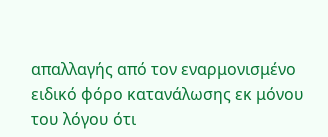απαλλαγής από τον εναρμονισμένο ειδικό φόρο κατανάλωσης εκ μόνου του λόγου ότι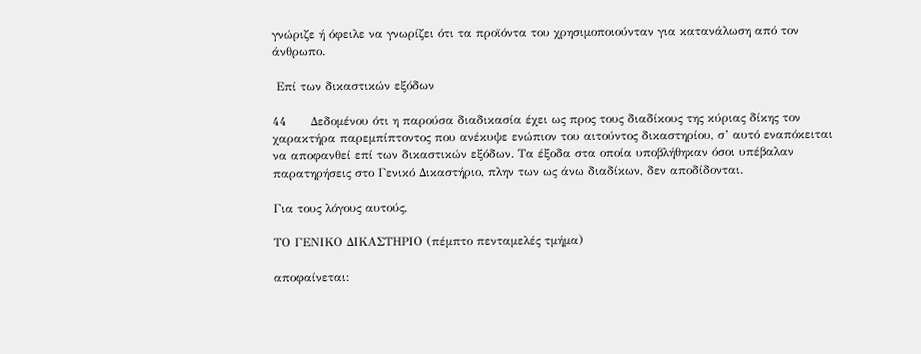γνώριζε ή όφειλε να γνωρίζει ότι τα προϊόντα του χρησιμοποιούνταν για κατανάλωση από τον άνθρωπο.

 Επί των δικαστικών εξόδων

44      Δεδομένου ότι η παρούσα διαδικασία έχει ως προς τους διαδίκους της κύριας δίκης τον χαρακτήρα παρεμπίπτοντος που ανέκυψε ενώπιον του αιτούντος δικαστηρίου, σ’ αυτό εναπόκειται να αποφανθεί επί των δικαστικών εξόδων. Τα έξοδα στα οποία υποβλήθηκαν όσοι υπέβαλαν παρατηρήσεις στο Γενικό Δικαστήριο, πλην των ως άνω διαδίκων, δεν αποδίδονται.

Για τους λόγους αυτούς,

ΤΟ ΓΕΝΙΚΟ ΔΙΚΑΣΤΗΡΙΟ (πέμπτο πενταμελές τμήμα)

αποφαίνεται: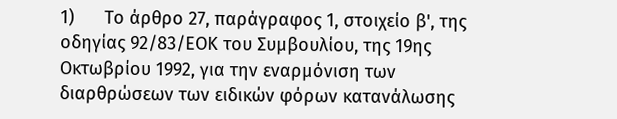1)      Το άρθρο 27, παράγραφος 1, στοιχείο β', της οδηγίας 92/83/ΕΟΚ του Συμβουλίου, της 19ης Οκτωβρίου 1992, για την εναρμόνιση των διαρθρώσεων των ειδικών φόρων κατανάλωσης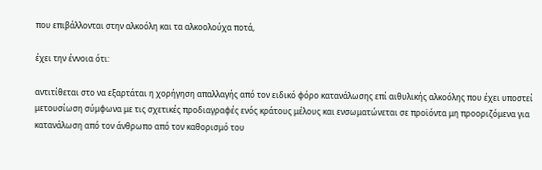που επιβάλλονται στην αλκοόλη και τα αλκοολούχα ποτά,

έχει την έννοια ότι:

αντιτίθεται στο να εξαρτάται η χορήγηση απαλλαγής από τον ειδικό φόρο κατανάλωσης επί αιθυλικής αλκοόλης που έχει υποστεί μετουσίωση σύμφωνα με τις σχετικές προδιαγραφές ενός κράτους μέλους και ενσωματώνεται σε προϊόντα μη προοριζόμενα για κατανάλωση από τον άνθρωπο από τον καθορισμό του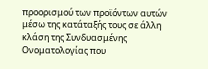προορισμού των προϊόντων αυτών μέσω της κατάταξής τους σε άλλη κλάση της Συνδυασμένης Ονοματολογίας που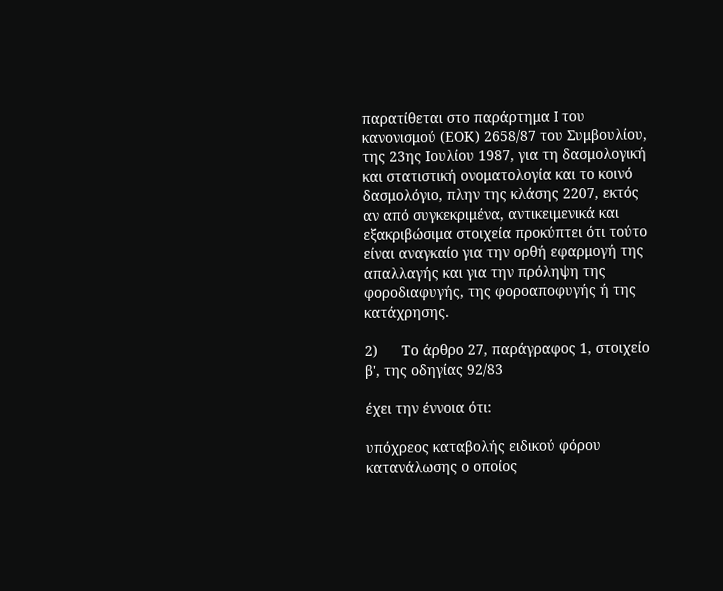παρατίθεται στο παράρτημα I του κανονισμού (ΕΟΚ) 2658/87 του Συμβουλίου, της 23ης Ιουλίου 1987, για τη δασμολογική και στατιστική ονοματολογία και το κοινό δασμολόγιο, πλην της κλάσης 2207, εκτός αν από συγκεκριμένα, αντικειμενικά και εξακριβώσιμα στοιχεία προκύπτει ότι τούτο είναι αναγκαίο για την ορθή εφαρμογή της απαλλαγής και για την πρόληψη της φοροδιαφυγής, της φοροαποφυγής ή της κατάχρησης.

2)      Το άρθρο 27, παράγραφος 1, στοιχείο β', της οδηγίας 92/83

έχει την έννοια ότι:

υπόχρεος καταβολής ειδικού φόρου κατανάλωσης ο οποίος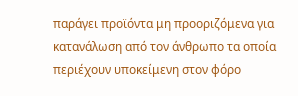παράγει προϊόντα μη προοριζόμενα για κατανάλωση από τον άνθρωπο τα οποία περιέχουν υποκείμενη στον φόρο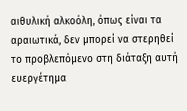αιθυλική αλκοόλη, όπως είναι τα αραιωτικά, δεν μπορεί να στερηθεί το προβλεπόμενο στη διάταξη αυτή ευεργέτημα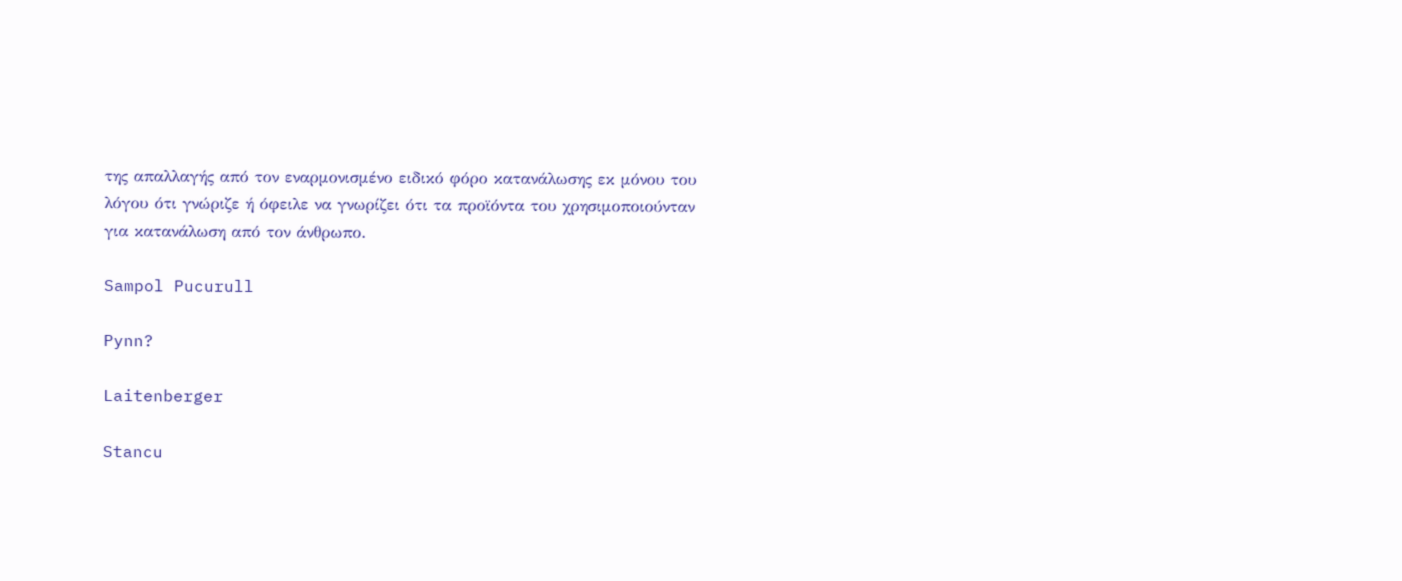της απαλλαγής από τον εναρμονισμένο ειδικό φόρο κατανάλωσης εκ μόνου του λόγου ότι γνώριζε ή όφειλε να γνωρίζει ότι τα προϊόντα του χρησιμοποιούνταν για κατανάλωση από τον άνθρωπο.

Sampol Pucurull

Pynn?

Laitenberger

Stancu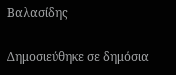Βαλασίδης

Δημοσιεύθηκε σε δημόσια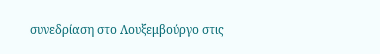συνεδρίαση στο Λουξεμβούργο στις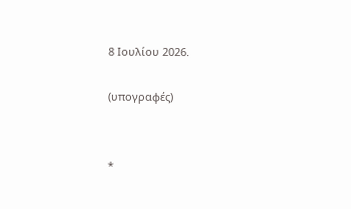8 Ιουλίου 2026.

(υπογραφές)


*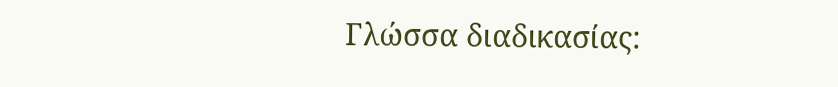Γλώσσα διαδικασίας: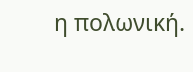η πολωνική.